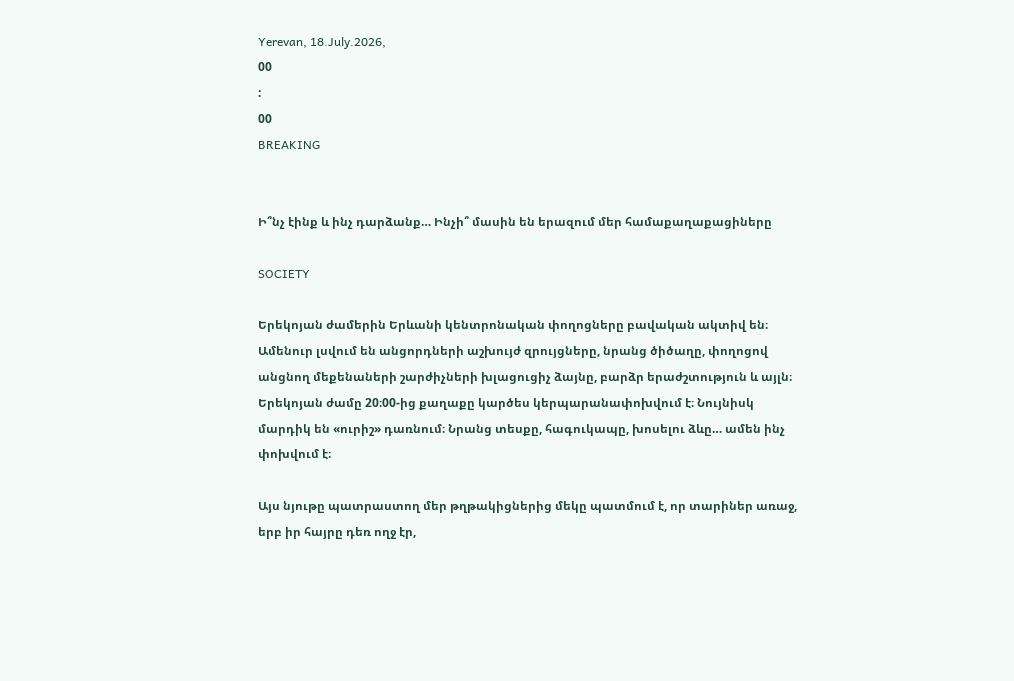Yerevan, 18.July.2026,
00
:
00
BREAKING


Ի՞նչ էինք և ինչ դարձանք… Ինչի՞ մասին են երազում մեր համաքաղաքացիները

SOCIETY

Երեկոյան ժամերին Երևանի կենտրոնական փողոցները բավական ակտիվ են։ Ամենուր լսվում են անցորդների աշխույժ զրույցները, նրանց ծիծաղը, փողոցով անցնող մեքենաների շարժիչների խլացուցիչ ձայնը, բարձր երաժշտություն և այլն։ Երեկոյան ժամը 20։00-ից քաղաքը կարծես կերպարանափոխվում է։ Նույնիսկ մարդիկ են «ուրիշ» դառնում։ Նրանց տեսքը, հագուկապը, խոսելու ձևը… ամեն ինչ փոխվում է։

Այս նյութը պատրաստող մեր թղթակիցներից մեկը պատմում է, որ տարիներ առաջ, երբ իր հայրը դեռ ողջ էր,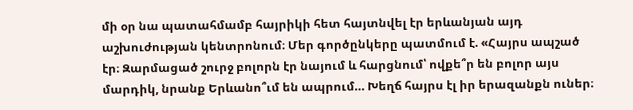մի օր նա պատահմամբ հայրիկի հետ հայտնվել էր երևանյան այդ աշխուժության կենտրոնում։ Մեր գործընկերը պատմում է. «Հայրս ապշած էր։ Զարմացած շուրջ բոլորն էր նայում և հարցնում՝ ովքե՞ր են բոլոր այս մարդիկ, նրանք Երևանո՞ւմ են ապրում… Խեղճ հայրս էլ իր երազանքն ուներ։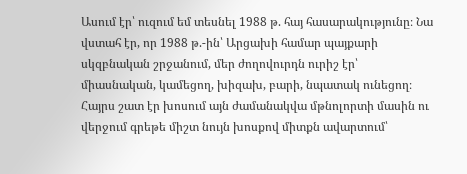Ասում էր՝ ուզում եմ տեսնել 1988 թ. հայ հասարակությունը։ Նա վստահ էր, որ 1988 թ.-ին՝ Արցախի համար պայքարի սկզբնական շրջանում, մեր ժողովուրդն ուրիշ էր՝ միասնական, կամեցող, խիզախ, բարի, նպատակ ունեցող։ Հայրս շատ էր խոսում այն ժամանակվա մթնոլորտի մասին ու վերջում գրեթե միշտ նույն խոսքով միտքն ավարտում՝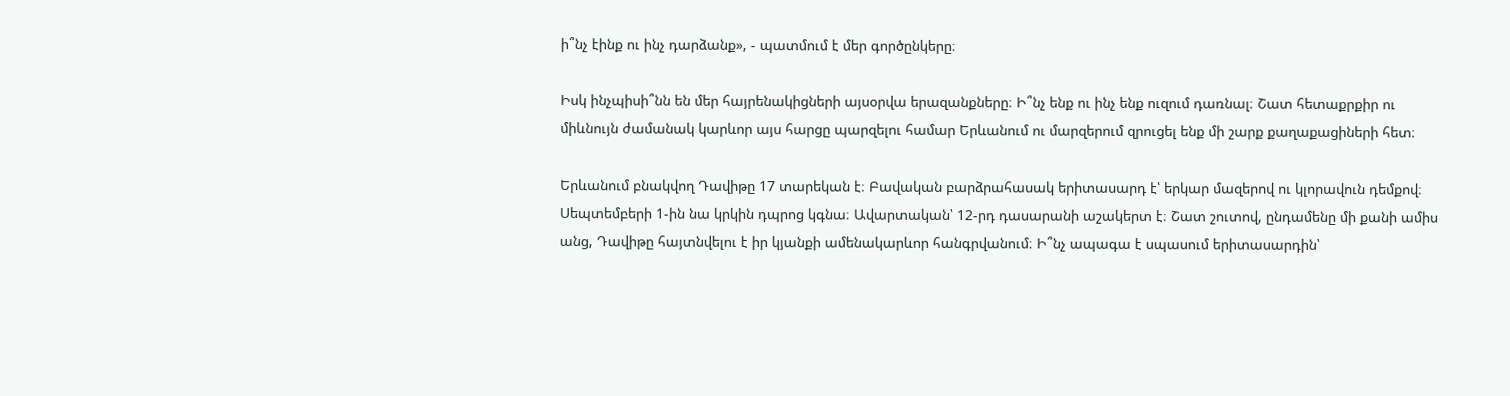ի՞նչ էինք ու ինչ դարձանք», - պատմում է մեր գործընկերը։

Իսկ ինչպիսի՞նն են մեր հայրենակիցների այսօրվա երազանքները։ Ի՞նչ ենք ու ինչ ենք ուզում դառնալ։ Շատ հետաքրքիր ու միևնույն ժամանակ կարևոր այս հարցը պարզելու համար Երևանում ու մարզերում զրուցել ենք մի շարք քաղաքացիների հետ։

Երևանում բնակվող Դավիթը 17 տարեկան է։ Բավական բարձրահասակ երիտասարդ է՝ երկար մազերով ու կլորավուն դեմքով։ Սեպտեմբերի 1-ին նա կրկին դպրոց կգնա։ Ավարտական՝ 12-րդ դասարանի աշակերտ է։ Շատ շուտով, ընդամենը մի քանի ամիս անց, Դավիթը հայտնվելու է իր կյանքի ամենակարևոր հանգրվանում։ Ի՞նչ ապագա է սպասում երիտասարդին՝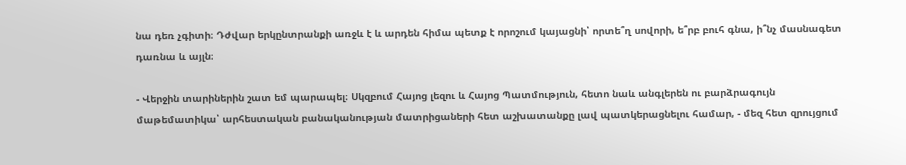նա դեռ չգիտի։ Դժվար երկընտրանքի առջև է և արդեն հիմա պետք է որոշում կայացնի՝ որտե՞ղ սովորի, ե՞րբ բուհ գնա, ի՞նչ մասնագետ դառնա և այլն։

- Վերջին տարիներին շատ եմ պարապել։ Սկզբում Հայոց լեզու և Հայոց Պատմություն, հետո նաև անգլերեն ու բարձրագույն մաթեմատիկա՝ արհեստական բանականության մատրիցաների հետ աշխատանքը լավ պատկերացնելու համար, - մեզ հետ զրույցում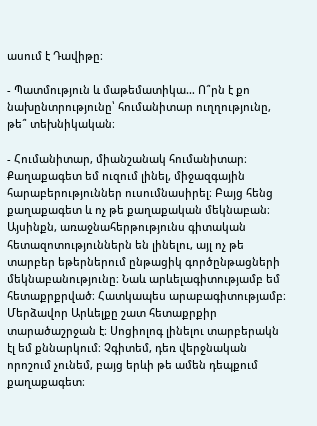ասում է Դավիթը։

- Պատմություն և մաթեմատիկա… Ո՞րն է քո նախընտրությունը՝ հումանիտար ուղղությունը, թե՞ տեխնիկական։

- Հումանիտար, միանշանակ հումանիտար։ Քաղաքագետ եմ ուզում լինել, միջազգային հարաբերություններ ուսումնասիրել։ Բայց հենց քաղաքագետ և ոչ թե քաղաքական մեկնաբան։ Այսինքն, առաջնահերթությունս գիտական հետազոտություններն են լինելու, այլ ոչ թե տարբեր եթերներում ընթացիկ գործընթացների մեկնաբանությունը։ Նաև արևելագիտությամբ եմ հետաքրքրված։ Հատկապես արաբագիտությամբ։ Մերձավոր Արևելքը շատ հետաքրքիր տարածաշրջան է։ Սոցիոլոգ լինելու տարբերակն էլ եմ քննարկում։ Չգիտեմ, դեռ վերջնական որոշում չունեմ, բայց երևի թե ամեն դեպքում քաղաքագետ։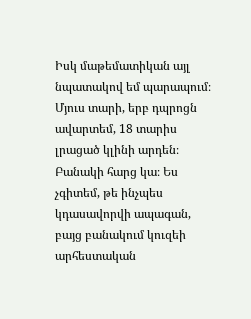Իսկ մաթեմատիկան այլ նպատակով եմ պարապում։ Մյուս տարի, երբ դպրոցն ավարտեմ, 18 տարիս լրացած կլինի արդեն։ Բանակի հարց կա։ Ես չգիտեմ, թե ինչպես կդասավորվի ապագան, բայց բանակում կուզեի արհեստական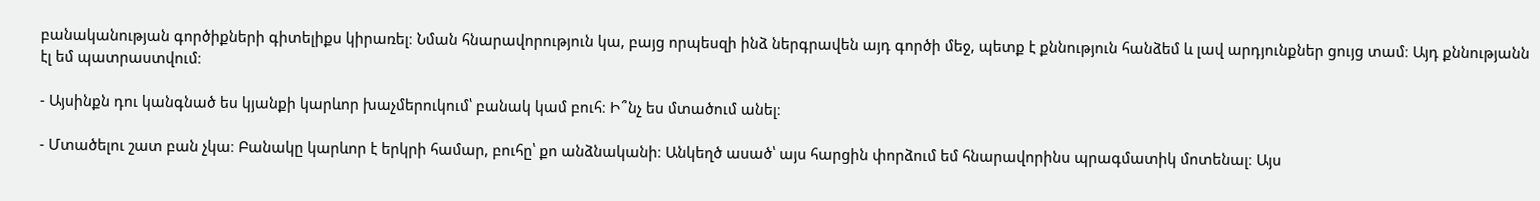բանականության գործիքների գիտելիքս կիրառել։ Նման հնարավորություն կա, բայց որպեսզի ինձ ներգրավեն այդ գործի մեջ, պետք է քննություն հանձեմ և լավ արդյունքներ ցույց տամ։ Այդ քննությանն էլ եմ պատրաստվում։

- Այսինքն դու կանգնած ես կյանքի կարևոր խաչմերուկում՝ բանակ կամ բուհ։ Ի՞նչ ես մտածում անել։

- Մտածելու շատ բան չկա։ Բանակը կարևոր է երկրի համար, բուհը՝ քո անձնականի։ Անկեղծ ասած՝ այս հարցին փորձում եմ հնարավորինս պրագմատիկ մոտենալ։ Այս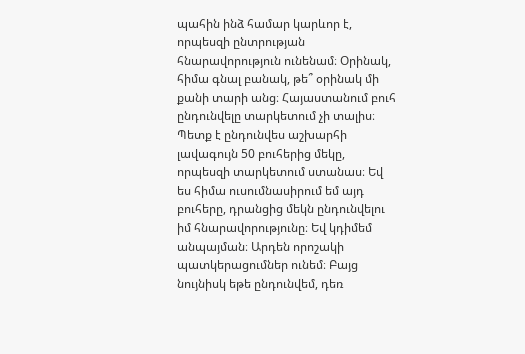պահին ինձ համար կարևոր է, որպեսզի ընտրության հնարավորություն ունենամ։ Օրինակ, հիմա գնալ բանակ, թե՞ օրինակ մի քանի տարի անց։ Հայաստանում բուհ ընդունվելը տարկետում չի տալիս։ Պետք է ընդունվես աշխարհի լավագույն 50 բուհերից մեկը, որպեսզի տարկետում ստանաս։ Եվ ես հիմա ուսումնասիրում եմ այդ բուհերը, դրանցից մեկն ընդունվելու իմ հնարավորությունը։ Եվ կդիմեմ անպայման։ Արդեն որոշակի պատկերացումներ ունեմ։ Բայց նույնիսկ եթե ընդունվեմ, դեռ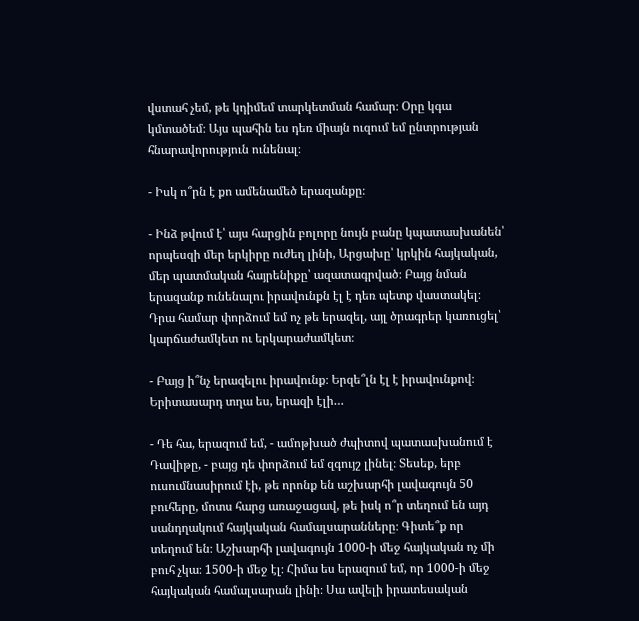վստահ չեմ, թե կդիմեմ տարկետման համար։ Օրը կգա կմտածեմ։ Այս պահին ես դեռ միայն ուզում եմ ընտրության հնարավորություն ունենալ։

- Իսկ ո՞րն է քո ամենամեծ երազանքը։

- Ինձ թվում է՝ այս հարցին բոլորը նույն բանը կպատասխանեն՝ որպեսզի մեր երկիրը ուժեղ լինի, Արցախը՝ կրկին հայկական, մեր պատմական հայրենիքը՝ ազատագրված։ Բայց նման երազանք ունենալու իրավունքն էլ է դեռ պետք վաստակել։ Դրա համար փորձում եմ ոչ թե երազել, այլ ծրագրեր կառուցել՝ կարճաժամկետ ու երկարաժամկետ։

- Բայց ի՞նչ երազելու իրավունք։ Երզե՞լն էլ է իրավունքով։ Երիտասարդ տղա ես, երազի էլի…

- Դե հա, երազում եմ, - ամոթխած ժպիտով պատասխանում է Դավիթը, - բայց դե փորձում եմ զգույշ լինել։ Տեսեք, երբ ուսումնասիրում էի, թե որոնք են աշխարհի լավագույն 50 բուհերը, մոտս հարց առաջացավ, թե իսկ ո՞ր տեղում են այդ սանդղակում հայկական համալսարանները։ Գիտե՞ք որ տեղում են։ Աշխարհի լավագույն 1000-ի մեջ հայկական ոչ մի բուհ չկա։ 1500-ի մեջ էլ։ Հիմա ես երազում եմ, որ 1000-ի մեջ հայկական համալսարան լինի։ Սա ավելի իրատեսական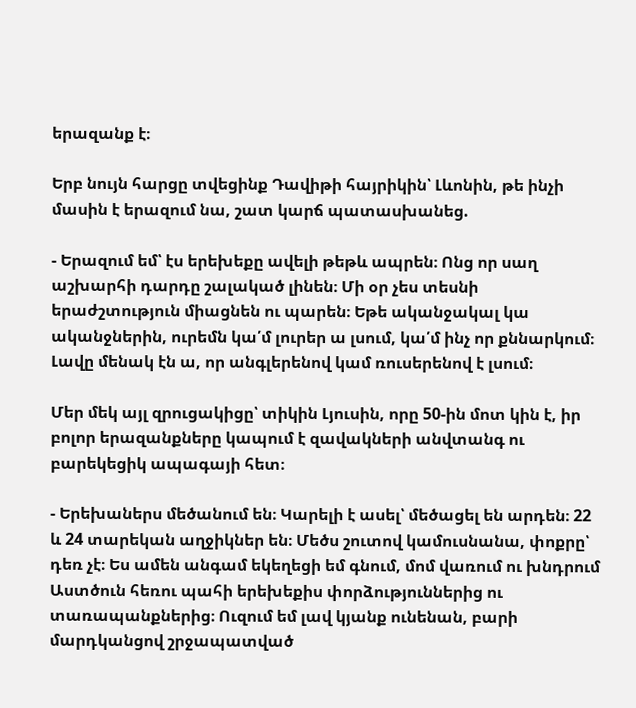երազանք է։

Երբ նույն հարցը տվեցինք Դավիթի հայրիկին՝ Լևոնին, թե ինչի մասին է երազում նա, շատ կարճ պատասխանեց.

- Երազում եմ՝ էս երեխեքը ավելի թեթև ապրեն։ Ոնց որ սաղ աշխարհի դարդը շալակած լինեն։ Մի օր չես տեսնի երաժշտություն միացնեն ու պարեն։ Եթե ականջակալ կա ականջներին, ուրեմն կա՛մ լուրեր ա լսում, կա՛մ ինչ որ քննարկում։ Լավը մենակ էն ա, որ անգլերենով կամ ռուսերենով է լսում։

Մեր մեկ այլ զրուցակիցը՝ տիկին Լյուսին, որը 50-ին մոտ կին է, իր բոլոր երազանքները կապում է զավակների անվտանգ ու բարեկեցիկ ապագայի հետ։

- Երեխաներս մեծանում են։ Կարելի է ասել՝ մեծացել են արդեն։ 22 և 24 տարեկան աղջիկներ են։ Մեծս շուտով կամուսնանա, փոքրը՝ դեռ չէ։ Ես ամեն անգամ եկեղեցի եմ գնում, մոմ վառում ու խնդրում Աստծուն հեռու պահի երեխեքիս փորձություններից ու տառապանքներից։ Ուզում եմ լավ կյանք ունենան, բարի մարդկանցով շրջապատված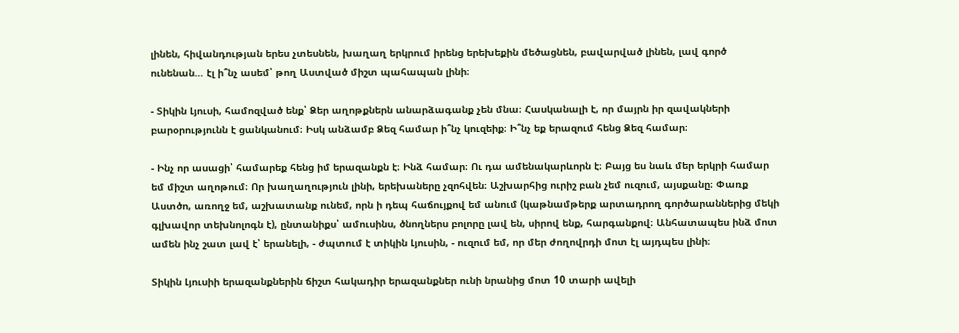լինեն, հիվանդության երես չտեսնեն, խաղաղ երկրում իրենց երեխեքին մեծացնեն, բավարված լինեն, լավ գործ ունենան… էլ ի՞նչ ասեմ՝ թող Աստված միշտ պահապան լինի։

- Տիկին Լյուսի, համոզված ենք՝ Ձեր աղոթքներն անարձագանք չեն մնա։ Հասկանալի է, որ մայրն իր զավակների բարօրությունն է ցանկանում։ Իսկ անձամբ Ձեզ համար ի՞նչ կուզեիք։ Ի՞նչ եք երազում հենց Ձեզ համար։

- Ինչ որ ասացի՝ համարեք հենց իմ երազանքն է։ Ինձ համար։ Ու դա ամենակարևորն է։ Բայց ես նաև մեր երկրի համար եմ միշտ աղոթում։ Որ խաղաղություն լինի, երեխաները չզոհվեն։ Աշխարհից ուրիշ բան չեմ ուզում, այսքանը։ Փառք Աստծո, առողջ եմ, աշխատանք ունեմ, որն ի դեպ հաճույքով եմ անում (կաթնամթերք արտադրող գործարաններից մեկի գլխավոր տեխնոլոգն է), ընտանիքս՝ ամուսինս, ծնողներս բոլորը լավ են, սիրով ենք, հարգանքով։ Անհատապես ինձ մոտ ամեն ինչ շատ լավ է՝ երանելի, - ժպտում է տիկին Լյուսին, - ուզում եմ, որ մեր ժողովրդի մոտ էլ այդպես լինի։

Տիկին Լյուսիի երազանքներին ճիշտ հակադիր երազանքներ ունի նրանից մոտ 10 տարի ավելի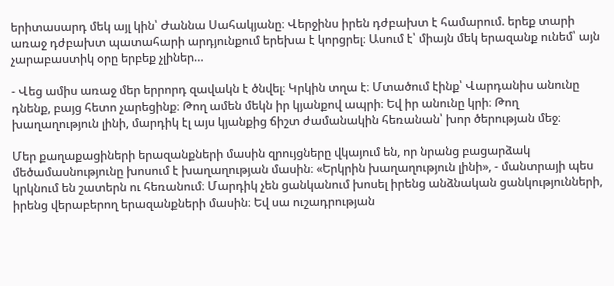երիտասարդ մեկ այլ կին՝ Ժաննա Սահակյանը։ Վերջինս իրեն դժբախտ է համարում. երեք տարի առաջ դժբախտ պատահարի արդյունքում երեխա է կորցրել։ Ասում է՝ միայն մեկ երազանք ունեմ՝ այն չարաբաստիկ օրը երբեք չլիներ…

- Վեց ամիս առաջ մեր երրորդ զավակն է ծնվել։ Կրկին տղա է։ Մտածում էինք՝ Վարդանիս անունը դնենք, բայց հետո չարեցինք։ Թող ամեն մեկն իր կյանքով ապրի։ Եվ իր անունը կրի։ Թող խաղաղություն լինի, մարդիկ էլ այս կյանքից ճիշտ ժամանակին հեռանան՝ խոր ծերության մեջ։

Մեր քաղաքացիների երազանքների մասին զրույցները վկայում են, որ նրանց բացարձակ մեծամասնությունը խոսում է խաղաղության մասին։ «Երկրին խաղաղություն լինի», - մանտրայի պես կրկնում են շատերն ու հեռանում։ Մարդիկ չեն ցանկանում խոսել իրենց անձնական ցանկությունների, իրենց վերաբերող երազանքների մասին։ Եվ սա ուշադրության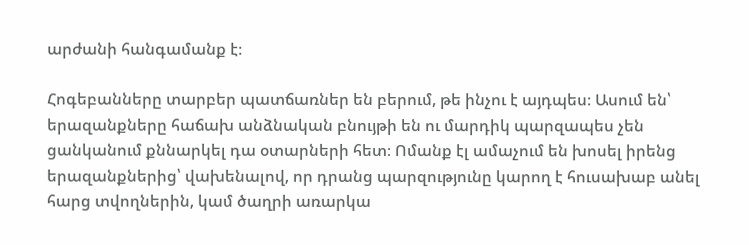արժանի հանգամանք է։

Հոգեբանները տարբեր պատճառներ են բերում, թե ինչու է այդպես։ Ասում են՝ երազանքները հաճախ անձնական բնույթի են ու մարդիկ պարզապես չեն ցանկանում քննարկել դա օտարների հետ։ Ոմանք էլ ամաչում են խոսել իրենց երազանքներից՝ վախենալով, որ դրանց պարզությունը կարող է հուսախաբ անել հարց տվողներին, կամ ծաղրի առարկա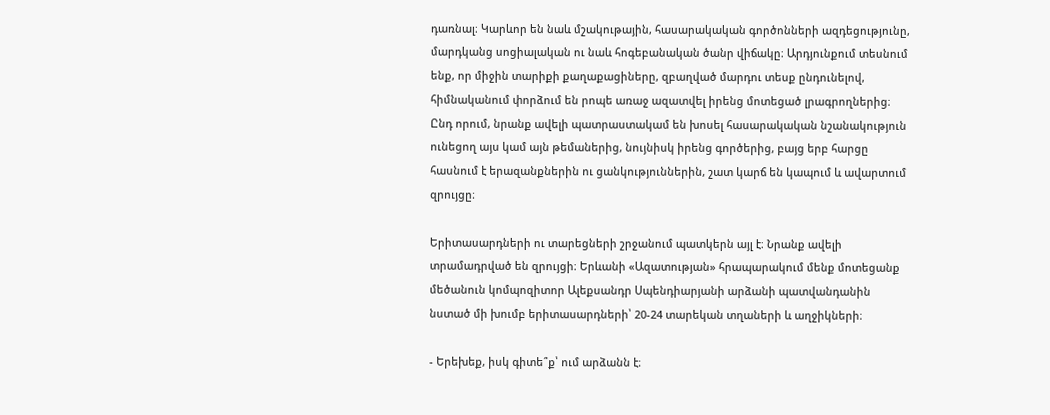դառնալ։ Կարևոր են նաև մշակութային, հասարակական գործոնների ազդեցությունը, մարդկանց սոցիալական ու նաև հոգեբանական ծանր վիճակը։ Արդյունքում տեսնում ենք, որ միջին տարիքի քաղաքացիները, զբաղված մարդու տեսք ընդունելով, հիմնականում փորձում են րոպե առաջ ազատվել իրենց մոտեցած լրագրողներից։ Ընդ որում, նրանք ավելի պատրաստակամ են խոսել հասարակական նշանակություն ունեցող այս կամ այն թեմաներից, նույնիսկ իրենց գործերից, բայց երբ հարցը հասնում է երազանքներին ու ցանկություններին, շատ կարճ են կապում և ավարտում զրույցը։

Երիտասարդների ու տարեցների շրջանում պատկերն այլ է։ Նրանք ավելի տրամադրված են զրույցի։ Երևանի «Ազատության» հրապարակում մենք մոտեցանք մեծանուն կոմպոզիտոր Ալեքսանդր Սպենդիարյանի արձանի պատվանդանին նստած մի խումբ երիտասարդների՝ 20-24 տարեկան տղաների և աղջիկների։

- Երեխեք, իսկ գիտե՞ք՝ ում արձանն է։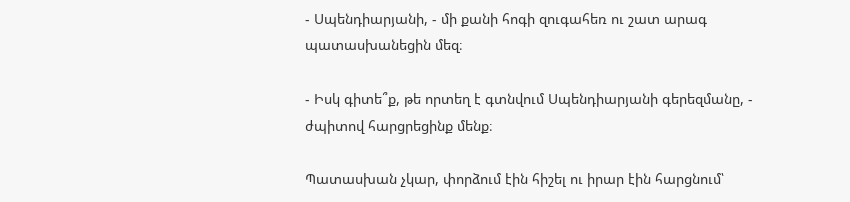- Սպենդիարյանի, - մի քանի հոգի զուգահեռ ու շատ արագ պատասխանեցին մեզ։

- Իսկ գիտե՞ք, թե որտեղ է գտնվում Սպենդիարյանի գերեզմանը, - ժպիտով հարցրեցինք մենք։

Պատասխան չկար, փորձում էին հիշել ու իրար էին հարցնում՝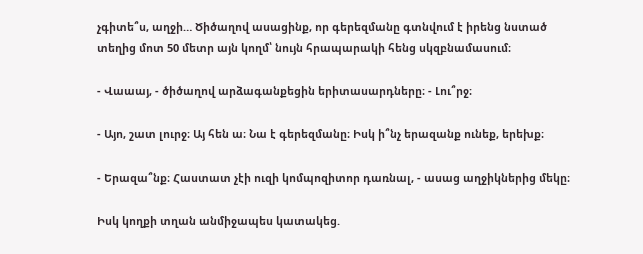չգիտե՞ս, աղջի… Ծիծաղով ասացինք, որ գերեզմանը գտնվում է իրենց նստած տեղից մոտ 50 մետր այն կողմ՝ նույն հրապարակի հենց սկզբնամասում։

- Վաաայ, - ծիծաղով արձագանքեցին երիտասարդները։ - Լու՞րջ։

- Այո, շատ լուրջ։ Այ հեն ա։ Նա է գերեզմանը։ Իսկ ի՞նչ երազանք ունեք, երեխք։

- Երազա՞նք։ Հաստատ չէի ուզի կոմպոզիտոր դառնալ, - ասաց աղջիկներից մեկը։

Իսկ կողքի տղան անմիջապես կատակեց.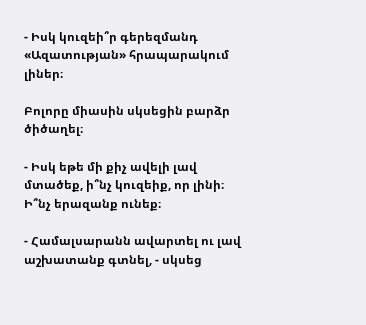- Իսկ կուզեի՞ր գերեզմանդ «Ազատության» հրապարակում լիներ։

Բոլորը միասին սկսեցին բարձր ծիծաղել։

- Իսկ եթե մի քիչ ավելի լավ մտածեք, ի՞նչ կուզեիք, որ լինի։ Ի՞նչ երազանք ունեք։

- Համալսարանն ավարտել ու լավ աշխատանք գտնել, - սկսեց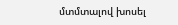մտմտալով խոսել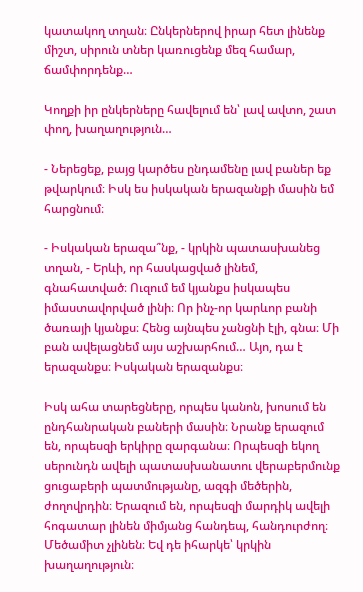կատակող տղան։ Ընկերներով իրար հետ լինենք միշտ, սիրուն տներ կառուցենք մեզ համար, ճամփորդենք…

Կողքի իր ընկերները հավելում են՝ լավ ավտո, շատ փող, խաղաղություն…

- Ներեցեք, բայց կարծես ընդամենը լավ բաներ եք թվարկում։ Իսկ ես իսկական երազանքի մասին եմ հարցնում։

- Իսկական երազա՞նք, - կրկին պատասխանեց տղան, - Երևի, որ հասկացված լինեմ, գնահատված։ Ուզում եմ կյանքս իսկապես իմաստավորված լինի։ Որ ինչ-որ կարևոր բանի ծառայի կյանքս։ Հենց այնպես չանցնի էլի, գնա։ Մի բան ավելացնեմ այս աշխարհում… Այո, դա է երազանքս։ Իսկական երազանքս։

Իսկ ահա տարեցները, որպես կանոն, խոսում են ընդհանրական բաների մասին։ Նրանք երազում են, որպեսզի երկիրը զարգանա։ Որպեսզի եկող սերունդն ավելի պատասխանատու վերաբերմունք ցուցաբերի պատմությանը, ազգի մեծերին, ժողովրդին։ Երազում են, որպեսզի մարդիկ ավելի հոգատար լինեն միմյանց հանդեպ, հանդուրժող։ Մեծամիտ չլինեն։ Եվ դե իհարկե՝ կրկին խաղաղություն։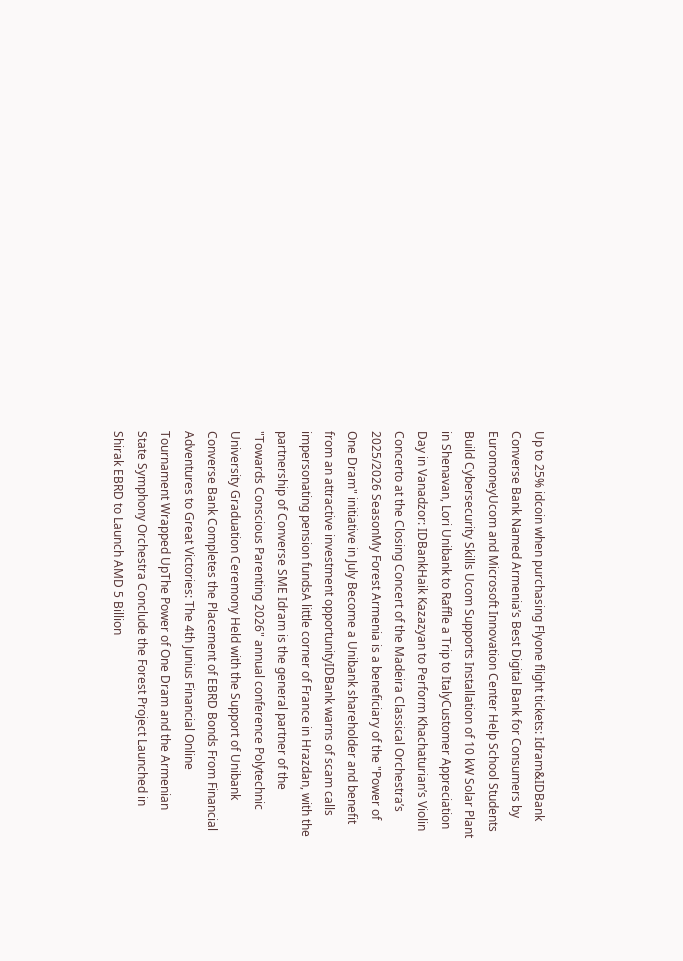Up to 25% idcoin when purchasing Flyone flight tickets: Idram&IDBank Converse Bank Named Armenia’s Best Digital Bank for Consumers by EuromoneyUcom and Microsoft Innovation Center Help School Students Build Cybersecurity Skills Ucom Supports Installation of 10 kW Solar Plant in Shenavan, Lori Unibank to Raffle a Trip to ItalyCustomer Appreciation Day in Vanadzor: IDBankHaik Kazazyan to Perform Khachaturian’s Violin Concerto at the Closing Concert of the Madeira Classical Orchestra’s 2025/2026 SeasonMy Forest Armenia is a beneficiary of the "Power of One Dram" initiative in July Become a Unibank shareholder and benefit from an attractive investment opportunityIDBank warns of scam calls impersonating pension fundsA little corner of France in Hrazdan, with the partnership of Converse SME Idram is the general partner of the "Towards Conscious Parenting 2026" annual conference Polytechnic University Graduation Ceremony Held with the Support of Unibank Converse Bank Completes the Placement of EBRD Bonds From Financial Adventures to Great Victories: The 4th Junius Financial Online Tournament Wrapped UpThe Power of One Dram and the Armenian State Symphony Orchestra Conclude the Forest Project Launched in Shirak EBRD to Launch AMD 5 Billion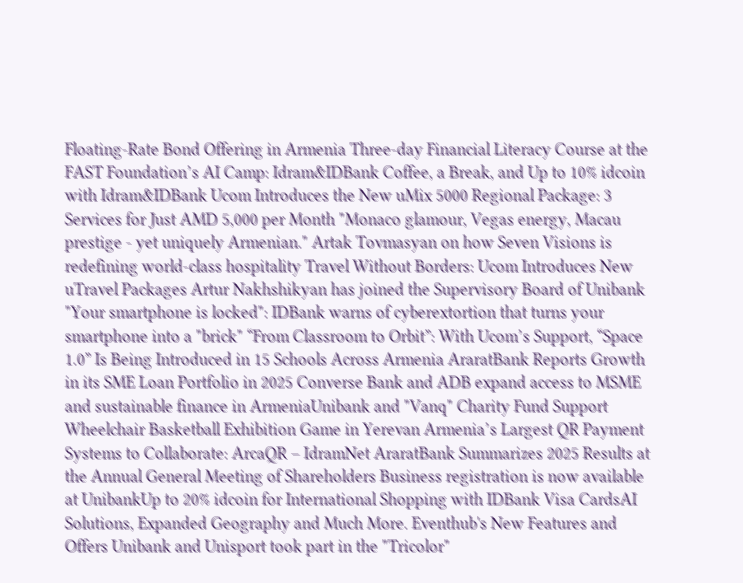Floating-Rate Bond Offering in Armenia Three-day Financial Literacy Course at the FAST Foundation’s AI Camp: Idram&IDBank Coffee, a Break, and Up to 10% idcoin with Idram&IDBank Ucom Introduces the New uMix 5000 Regional Package: 3 Services for Just AMD 5,000 per Month "Monaco glamour, Vegas energy, Macau prestige - yet uniquely Armenian." Artak Tovmasyan on how Seven Visions is redefining world-class hospitality Travel Without Borders: Ucom Introduces New uTravel Packages Artur Nakhshikyan has joined the Supervisory Board of Unibank "Your smartphone is locked": IDBank warns of cyberextortion that turns your smartphone into a "brick" “From Classroom to Orbit”: With Ucom’s Support, “Space 1.0” Is Being Introduced in 15 Schools Across Armenia AraratBank Reports Growth in its SME Loan Portfolio in 2025 Converse Bank and ADB expand access to MSME and sustainable finance in ArmeniaUnibank and "Vanq" Charity Fund Support Wheelchair Basketball Exhibition Game in Yerevan Armenia’s Largest QR Payment Systems to Collaborate: ArcaQR – IdramNet AraratBank Summarizes 2025 Results at the Annual General Meeting of Shareholders Business registration is now available at UnibankUp to 20% idcoin for International Shopping with IDBank Visa CardsAI Solutions, Expanded Geography and Much More. Eventhub's New Features and Offers Unibank and Unisport took part in the "Tricolor"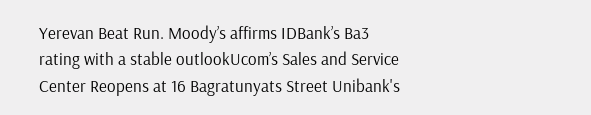Yerevan Beat Run. Moody’s affirms IDBank’s Ba3 rating with a stable outlookUcom’s Sales and Service Center Reopens at 16 Bagratunyats Street Unibank's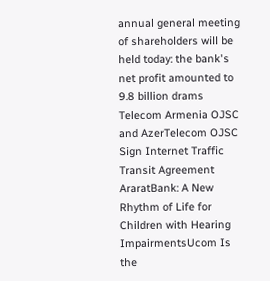annual general meeting of shareholders will be held today: the bank's net profit amounted to 9.8 billion drams Telecom Armenia OJSC and AzerTelecom OJSC Sign Internet Traffic Transit Agreement AraratBank: A New Rhythm of Life for Children with Hearing ImpairmentsUcom Is the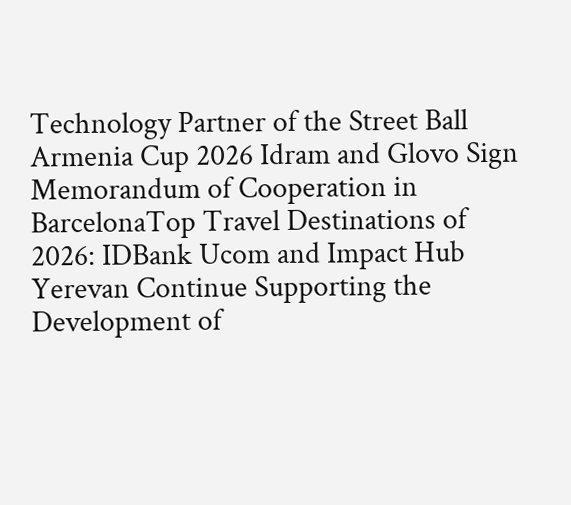Technology Partner of the Street Ball Armenia Cup 2026 Idram and Glovo Sign Memorandum of Cooperation in BarcelonaTop Travel Destinations of 2026: IDBank Ucom and Impact Hub Yerevan Continue Supporting the Development of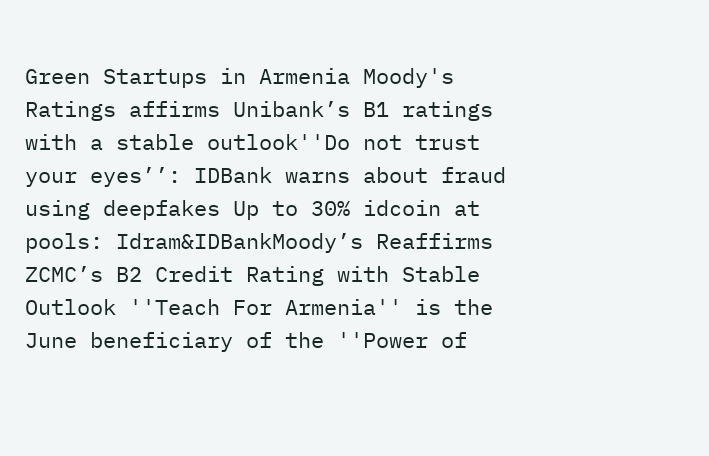Green Startups in Armenia Moody's Ratings affirms Unibank’s B1 ratings with a stable outlook''Do not trust your eyes’’: IDBank warns about fraud using deepfakes Up to 30% idcoin at pools: Idram&IDBankMoody’s Reaffirms ZCMC’s B2 Credit Rating with Stable Outlook ''Teach For Armenia'' is the June beneficiary of the ''Power of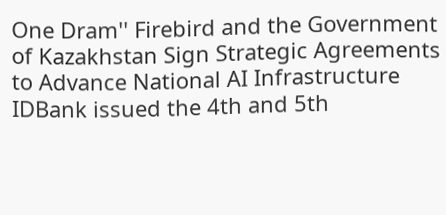One Dram'' Firebird and the Government of Kazakhstan Sign Strategic Agreements to Advance National AI Infrastructure IDBank issued the 4th and 5th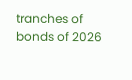tranches of bonds of 2026